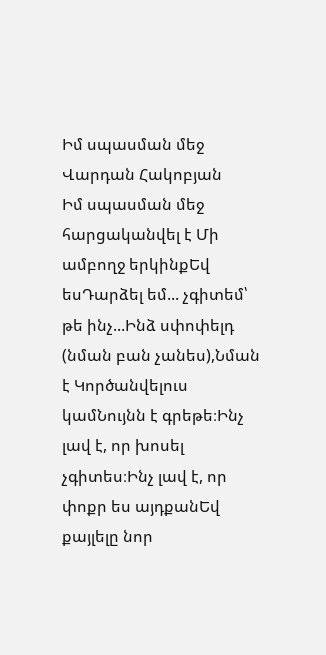Իմ սպասման մեջ
Վարդան Հակոբյան
Իմ սպասման մեջ հարցականվել է Մի ամբողջ երկինքԵվ եսԴարձել եմ... չգիտեմ՝ թե ինչ...Ինձ սփոփելդ (նման բան չանես),Նման է Կործանվելուս կամՆույնն է գրեթե։Ինչ լավ է, որ խոսել չգիտես։Ինչ լավ է, որ փոքր ես այդքանԵվ քայլելը նոր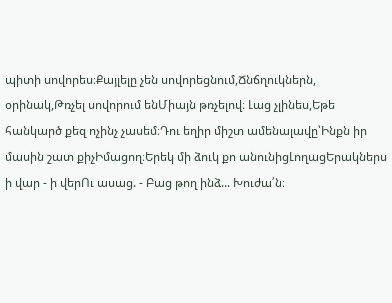պիտի սովորես։Քայլելը չեն սովորեցնում,Ճնճղուկներն, օրինակ,Թռչել սովորում ենՄիայն թռչելով։ Լաց չլինես,Եթե հանկարծ քեզ ոչինչ չասեմ։Դու եղիր միշտ ամենալավը՝Ինքն իր մասին շատ քիչԻմացող։Երեկ մի ձուկ քո անունիցԼողացԵրակներս ի վար - ի վերՈւ ասաց. - Բաց թող ինձ... Խուժա՛ն։